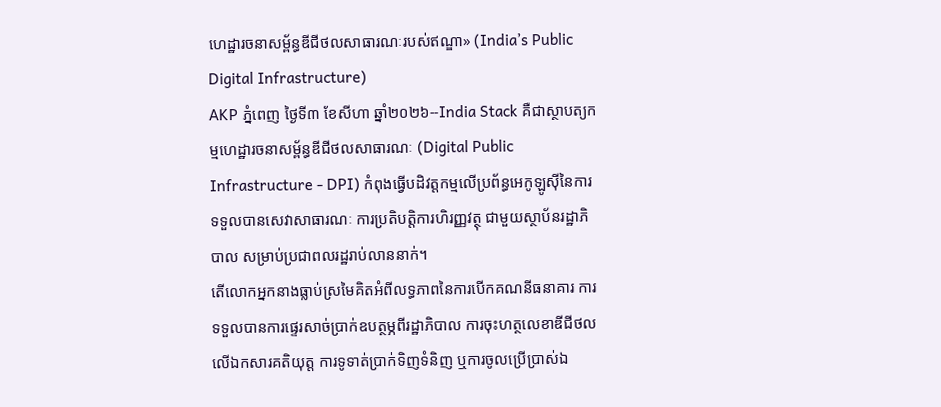ហេដ្ឋារចនាសម្ព័ន្ធឌីជីថលសាធារណៈរបស់ឥណ្ឌា» (India’s Public Digital Infrastructure)
AKP ភ្នំពេញ ថ្ងៃទី៣ ខែសីហា ឆ្នាំ២០២៦--India Stack គឺជាស្ថាបត្យកម្មហេដ្ឋារចនាសម្ព័ន្ធឌីជីថលសាធារណៈ (Digital Public Infrastructure - DPI) កំពុងធ្វើបដិវត្តកម្មលើប្រព័ន្ធអេកូឡូស៊ីនៃការទទួលបានសេវាសាធារណៈ ការប្រតិបត្តិការហិរញ្ញវត្ថុ ជាមួយស្ថាប័នរដ្ឋាភិបាល សម្រាប់ប្រជាពលរដ្ឋរាប់លាននាក់។
តើលោកអ្នកនាងធ្លាប់ស្រមៃគិតអំពីលទ្ធភាពនៃការបើកគណនីធនាគារ ការទទួលបានការផ្ទេរសាច់ប្រាក់ឧបត្ថម្ភពីរដ្ឋាភិបាល ការចុះហត្ថលេខាឌីជីថលលើឯកសារគតិយុត្ត ការទូទាត់ប្រាក់ទិញទំនិញ ឬការចូលប្រើប្រាស់ឯ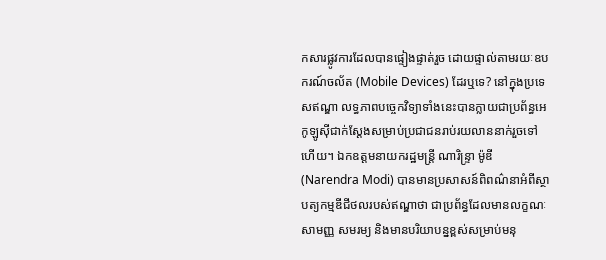កសារផ្លូវការដែលបានផ្ទៀងផ្ទាត់រួច ដោយផ្ទាល់តាមរយៈឧបករណ៍ចល័ត (Mobile Devices) ដែរឬទេ? នៅក្នុងប្រទេសឥណ្ឌា លទ្ធភាពបច្ចេកវិទ្យាទាំងនេះបានក្លាយជាប្រព័ន្ធអេកូឡូស៊ីជាក់ស្តែងសម្រាប់ប្រជាជនរាប់រយលាននាក់រួចទៅហើយ។ ឯកឧត្តមនាយករដ្ឋមន្ត្រី ណារិន្ទ្រា ម៉ូឌី (Narendra Modi) បានមានប្រសាសន៍ពិពណ៌នាអំពីស្ថាបត្យកម្មឌីជីថលរបស់ឥណ្ឌាថា ជាប្រព័ន្ធដែលមានលក្ខណៈសាមញ្ញ សមរម្យ និងមានបរិយាបន្នខ្ពស់សម្រាប់មនុ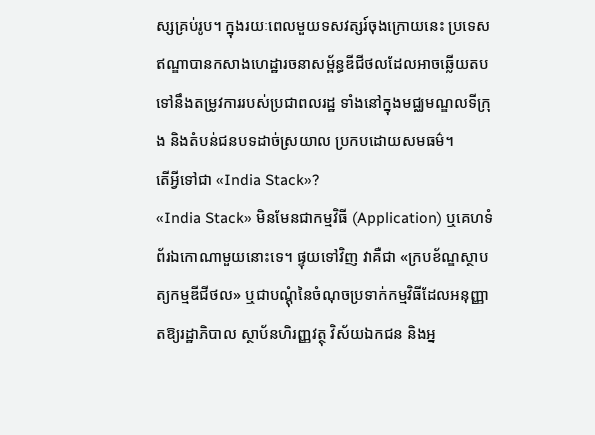ស្សគ្រប់រូប។ ក្នុងរយៈពេលមួយទសវត្សរ៍ចុងក្រោយនេះ ប្រទេសឥណ្ឌាបានកសាងហេដ្ឋារចនាសម្ព័ន្ធឌីជីថលដែលអាចឆ្លើយតបទៅនឹងតម្រូវការរបស់ប្រជាពលរដ្ឋ ទាំងនៅក្នុងមជ្ឈមណ្ឌលទីក្រុង និងតំបន់ជនបទដាច់ស្រយាល ប្រកបដោយសមធម៌។
តើអ្វីទៅជា «India Stack»?
«India Stack» មិនមែនជាកម្មវិធី (Application) ឬគេហទំព័រឯកោណាមួយនោះទេ។ ផ្ទុយទៅវិញ វាគឺជា «ក្របខ័ណ្ឌស្ថាបត្យកម្មឌីជីថល» ឬជាបណ្តុំនៃចំណុចប្រទាក់កម្មវិធីដែលអនុញ្ញាតឱ្យរដ្ឋាភិបាល ស្ថាប័នហិរញ្ញវត្ថុ វិស័យឯកជន និងអ្ន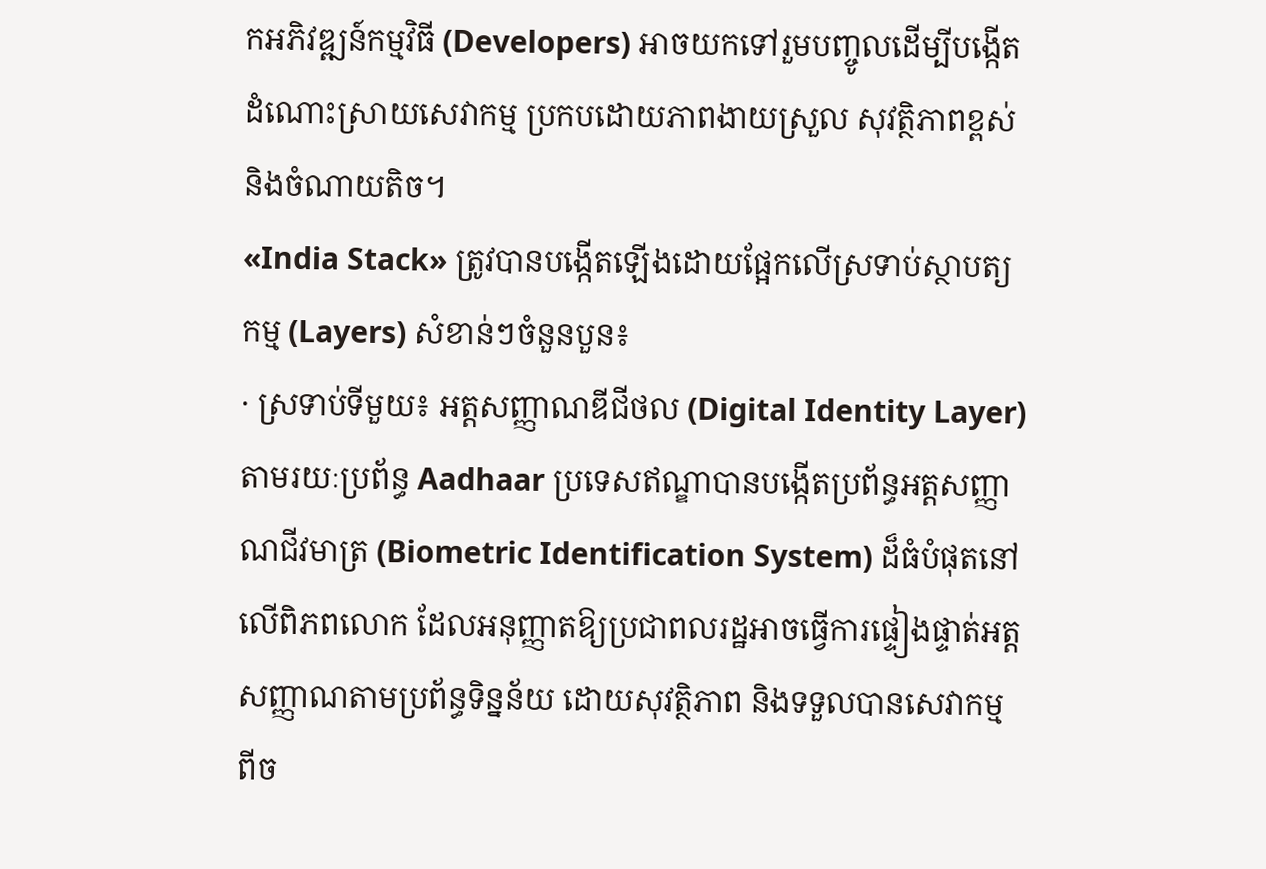កអភិវឌ្ឍន៍កម្មវិធី (Developers) អាចយកទៅរួមបញ្ចូលដើម្បីបង្កើតដំណោះស្រាយសេវាកម្ម ប្រកបដោយភាពងាយស្រួល សុវត្ថិភាពខ្ពស់ និងចំណាយតិច។
«India Stack» ត្រូវបានបង្កើតឡើងដោយផ្អែកលើស្រទាប់ស្ថាបត្យកម្ម (Layers) សំខាន់ៗចំនួនបួន៖
· ស្រទាប់ទីមួយ៖ អត្តសញ្ញាណឌីជីថល (Digital Identity Layer) តាមរយៈប្រព័ន្ធ Aadhaar ប្រទេសឥណ្ឌាបានបង្កើតប្រព័ន្ធអត្តសញ្ញាណជីវមាត្រ (Biometric Identification System) ដ៏ធំបំផុតនៅលើពិភពលោក ដែលអនុញ្ញាតឱ្យប្រជាពលរដ្ឋអាចធ្វើការផ្ទៀងផ្ទាត់អត្តសញ្ញាណតាមប្រព័ន្ធទិន្នន័យ ដោយសុវត្ថិភាព និងទទួលបានសេវាកម្មពីច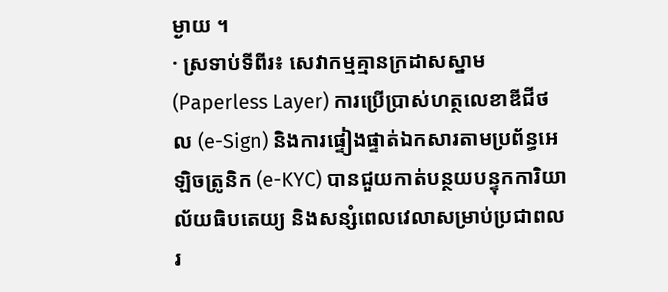ម្ងាយ ។
· ស្រទាប់ទីពីរ៖ សេវាកម្មគ្មានក្រដាសស្នាម (Paperless Layer) ការប្រើប្រាស់ហត្ថលេខាឌីជីថល (e-Sign) និងការផ្ទៀងផ្ទាត់ឯកសារតាមប្រព័ន្ធអេឡិចត្រូនិក (e-KYC) បានជួយកាត់បន្ថយបន្ទុកការិយាល័យធិបតេយ្យ និងសន្សំពេលវេលាសម្រាប់ប្រជាពលរ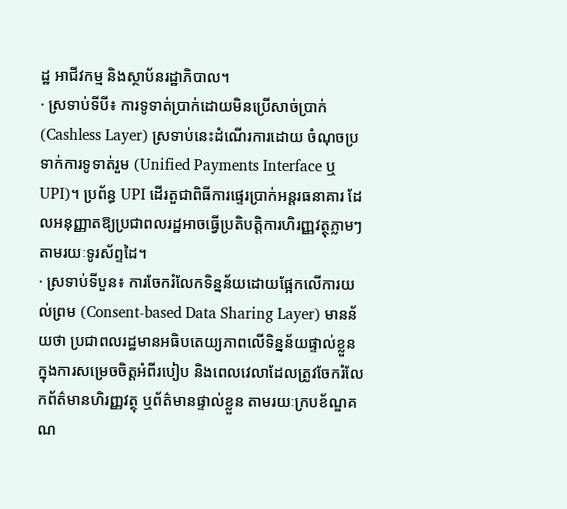ដ្ឋ អាជីវកម្ម និងស្ថាប័នរដ្ឋាភិបាល។
· ស្រទាប់ទីបី៖ ការទូទាត់ប្រាក់ដោយមិនប្រើសាច់ប្រាក់ (Cashless Layer) ស្រទាប់នេះដំណើរការដោយ ចំណុចប្រទាក់ការទូទាត់រួម (Unified Payments Interface ឬ UPI)។ ប្រព័ន្ធ UPI ដើរតួជាពិធីការផ្ទេរប្រាក់អន្តរធនាគារ ដែលអនុញ្ញាតឱ្យប្រជាពលរដ្ឋអាចធ្វើប្រតិបត្តិការហិរញ្ញវត្ថុភ្លាមៗ តាមរយៈទូរស័ព្ទដៃ។
· ស្រទាប់ទីបួន៖ ការចែករំលែកទិន្នន័យដោយផ្អែកលើការយល់ព្រម (Consent-based Data Sharing Layer) មានន័យថា ប្រជាពលរដ្ឋមានអធិបតេយ្យភាពលើទិន្នន័យផ្ទាល់ខ្លួន ក្នុងការសម្រេចចិត្តអំពីរបៀប និងពេលវេលាដែលត្រូវចែករំលែកព័ត៌មានហិរញ្ញវត្ថុ ឬព័ត៌មានផ្ទាល់ខ្លួន តាមរយៈក្របខ័ណ្ឌគណ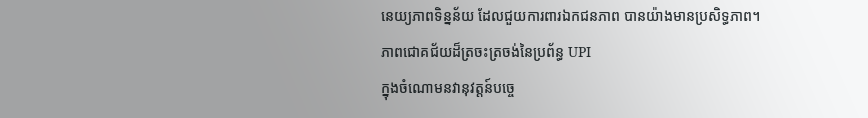នេយ្យភាពទិន្នន័យ ដែលជួយការពារឯកជនភាព បានយ៉ាងមានប្រសិទ្ធភាព។
ភាពជោគជ័យដ៏ត្រចះត្រចង់នៃប្រព័ន្ធ UPI
ក្នុងចំណោមនវានុវត្តន៍បច្ចេ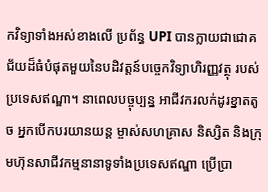កវិទ្យាទាំងអស់ខាងលើ ប្រព័ន្ធ UPI បានក្លាយជាជោគជ័យដ៏ធំបំផុតមួយនៃបដិវត្តន៍បច្ចេកវិទ្យាហិរញ្ញវត្ថុ របស់ប្រទេសឥណ្ឌា។ នាពេលបច្ចុប្បន្ន អាជីវករលក់ដូរខ្នាតតូច អ្នកបើកបរយានយន្ត ម្ចាស់សហគ្រាស និស្សិត និងក្រុមហ៊ុនសាជីវកម្មនានាទូទាំងប្រទេសឥណ្ឌា ប្រើប្រា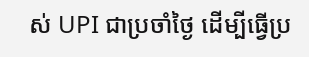ស់ UPI ជាប្រចាំថ្ងៃ ដើម្បីធ្វើប្រ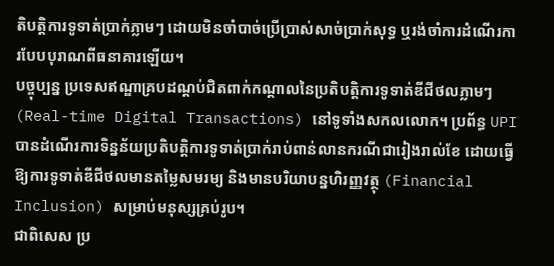តិបត្តិការទូទាត់ប្រាក់ភ្លាមៗ ដោយមិនចាំបាច់ប្រើប្រាស់សាច់ប្រាក់សុទ្ធ ឬរង់ចាំការដំណើរការបែបបុរាណពីធនាគារឡើយ។
បច្ចុប្បន្ន ប្រទេសឥណ្ឌាគ្របដណ្តប់ជិតពាក់កណ្តាលនៃប្រតិបត្តិការទូទាត់ឌីជីថលភ្លាមៗ (Real-time Digital Transactions) នៅទូទាំងសកលលោក។ ប្រព័ន្ធ UPI បានដំណើរការទិន្នន័យប្រតិបត្តិការទូទាត់ប្រាក់រាប់ពាន់លានករណីជារៀងរាល់ខែ ដោយធ្វើឱ្យការទូទាត់ឌីជីថលមានតម្លៃសមរម្យ និងមានបរិយាបន្នហិរញ្ញវត្ថុ (Financial Inclusion) សម្រាប់មនុស្សគ្រប់រូប។
ជាពិសេស ប្រ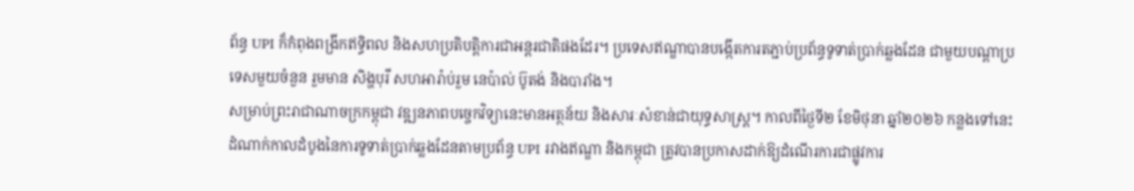ព័ន្ធ UPI ក៏កំពុងពង្រីកឥទ្ធិពល និងសហប្រតិបត្តិការជាអន្តរជាតិផងដែរ។ ប្រទេសឥណ្ឌាបានបង្កើតការតភ្ជាប់ប្រព័ន្ធទូទាត់ប្រាក់ឆ្លងដែន ជាមួយបណ្តាប្រទេសមួយចំនួន រួមមាន សិង្ហបុរី សហអារ៉ាប់រួម នេប៉ាល់ ប៊ូតង់ និងបារាំង។
សម្រាប់ព្រះរាជាណាចក្រកម្ពុជា វឌ្ឍនភាពបច្ចេកវិទ្យានេះមានអត្ថន័យ និងសារៈសំខាន់ជាយុទ្ធសាស្ត្រ។ កាលពីថ្ងៃទី២ ខែមិថុនា ឆ្នាំ២០២៦ កន្លងទៅនេះ ដំណាក់កាលដំបូងនៃការទូទាត់ប្រាក់ឆ្លងដែនតាមប្រព័ន្ធ UPI រវាងឥណ្ឌា និងកម្ពុជា ត្រូវបានប្រកាសដាក់ឱ្យដំណើរការជាផ្លូវការ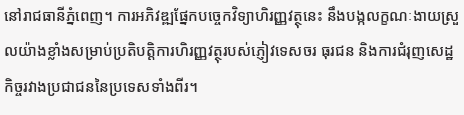នៅរាជធានីភ្នំពេញ។ ការអភិវឌ្ឍផ្នែកបច្ចេកវិទ្យាហិរញ្ញវត្ថុនេះ នឹងបង្កលក្ខណៈងាយស្រួលយ៉ាងខ្លាំងសម្រាប់ប្រតិបត្តិការហិរញ្ញវត្ថុរបស់ភ្ញៀវទេសចរ ធុរជន និងការជំរុញសេដ្ឋកិច្ចរវាងប្រជាជននៃប្រទេសទាំងពីរ។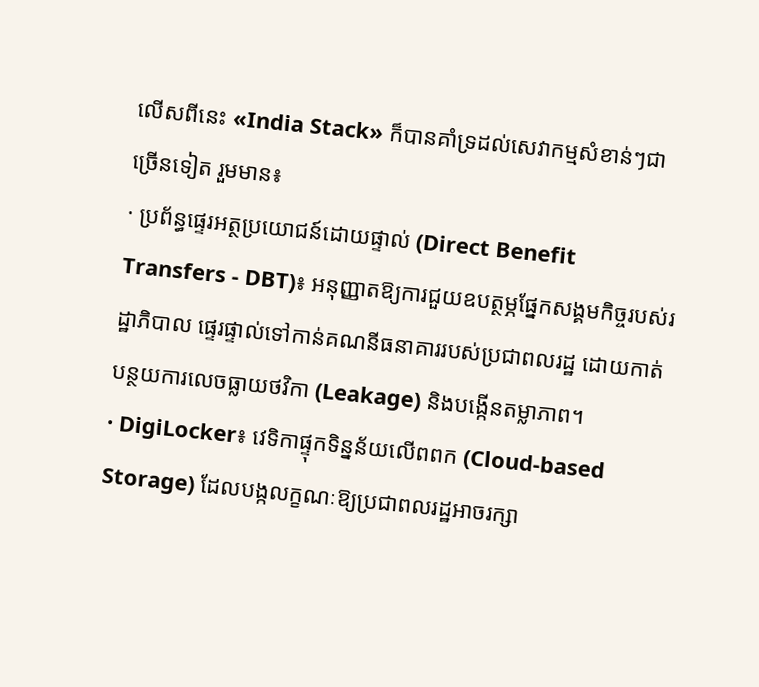លើសពីនេះ «India Stack» ក៏បានគាំទ្រដល់សេវាកម្មសំខាន់ៗជាច្រើនទៀត រួមមាន៖
· ប្រព័ន្ធផ្ទេរអត្ថប្រយោជន៍ដោយផ្ទាល់ (Direct Benefit Transfers - DBT)៖ អនុញ្ញាតឱ្យការជួយឧបត្ថម្ភផ្នែកសង្គមកិច្ចរបស់រដ្ឋាភិបាល ផ្ទេរផ្ទាល់ទៅកាន់គណនីធនាគាររបស់ប្រជាពលរដ្ឋ ដោយកាត់បន្ថយការលេចធ្លាយថវិកា (Leakage) និងបង្កើនតម្លាភាព។
· DigiLocker៖ វេទិកាផ្ទុកទិន្នន័យលើពពក (Cloud-based Storage) ដែលបង្កលក្ខណៈឱ្យប្រជាពលរដ្ឋអាចរក្សា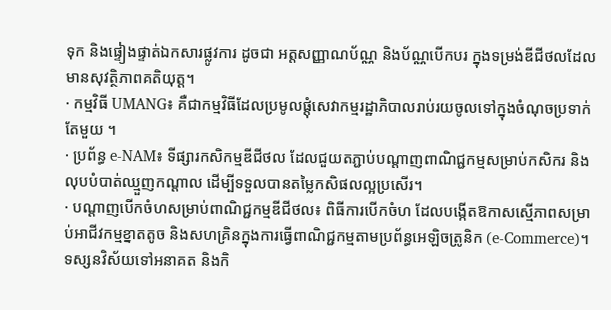ទុក និងផ្ទៀងផ្ទាត់ឯកសារផ្លូវការ ដូចជា អត្តសញ្ញាណប័ណ្ណ និងប័ណ្ណបើកបរ ក្នុងទម្រង់ឌីជីថលដែលមានសុវត្ថិភាពគតិយុត្ត។
· កម្មវិធី UMANG៖ គឺជាកម្មវិធីដែលប្រមូលផ្តុំសេវាកម្មរដ្ឋាភិបាលរាប់រយចូលទៅក្នុងចំណុចប្រទាក់តែមួយ ។
· ប្រព័ន្ធ e-NAM៖ ទីផ្សារកសិកម្មឌីជីថល ដែលជួយតភ្ជាប់បណ្តាញពាណិជ្ជកម្មសម្រាប់កសិករ និងលុបបំបាត់ឈ្មួញកណ្តាល ដើម្បីទទួលបានតម្លៃកសិផលល្អប្រសើរ។
· បណ្តាញបើកចំហសម្រាប់ពាណិជ្ជកម្មឌីជីថល៖ ពិធីការបើកចំហ ដែលបង្កើតឱកាសស្មើភាពសម្រាប់អាជីវកម្មខ្នាតតូច និងសហគ្រិនក្នុងការធ្វើពាណិជ្ជកម្មតាមប្រព័ន្ធអេឡិចត្រូនិក (e-Commerce)។
ទស្សនវិស័យទៅអនាគត និងកិ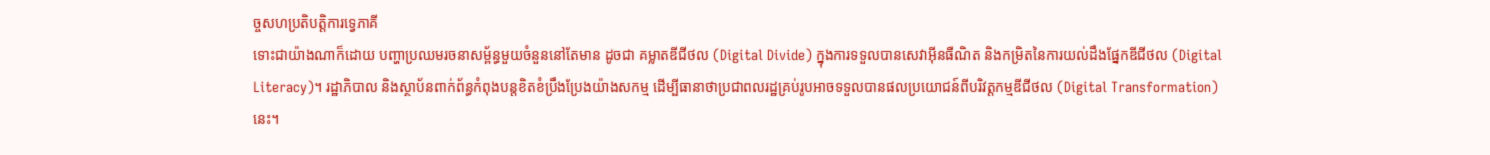ច្ចសហប្រតិបត្តិការទ្វេភាគី
ទោះជាយ៉ាងណាក៏ដោយ បញ្ហាប្រឈមរចនាសម្ព័ន្ធមួយចំនួននៅតែមាន ដូចជា គម្លាតឌីជីថល (Digital Divide) ក្នុងការទទួលបានសេវាអ៊ីនធឺណិត និងកម្រិតនៃការយល់ដឹងផ្នែកឌីជីថល (Digital Literacy)។ រដ្ឋាភិបាល និងស្ថាប័នពាក់ព័ន្ធកំពុងបន្តខិតខំប្រឹងប្រែងយ៉ាងសកម្ម ដើម្បីធានាថាប្រជាពលរដ្ឋគ្រប់រូបអាចទទួលបានផលប្រយោជន៍ពីបរិវត្តកម្មឌីជីថល (Digital Transformation) នេះ។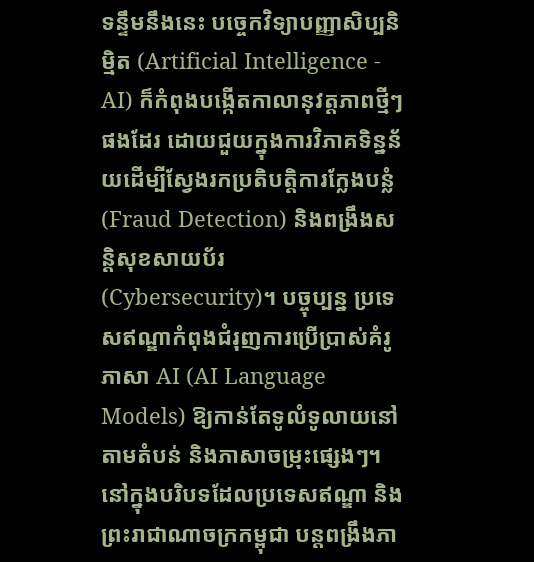ទន្ទឹមនឹងនេះ បច្ចេកវិទ្យាបញ្ញាសិប្បនិម្មិត (Artificial Intelligence - AI) ក៏កំពុងបង្កើតកាលានុវត្តភាពថ្មីៗផងដែរ ដោយជួយក្នុងការវិភាគទិន្នន័យដើម្បីស្វែងរកប្រតិបត្តិការក្លែងបន្លំ (Fraud Detection) និងពង្រឹងសន្តិសុខសាយប័រ (Cybersecurity)។ បច្ចុប្បន្ន ប្រទេសឥណ្ឌាកំពុងជំរុញការប្រើប្រាស់គំរូភាសា AI (AI Language Models) ឱ្យកាន់តែទូលំទូលាយនៅតាមតំបន់ និងភាសាចម្រុះផ្សេងៗ។
នៅក្នុងបរិបទដែលប្រទេសឥណ្ឌា និងព្រះរាជាណាចក្រកម្ពុជា បន្តពង្រឹងភា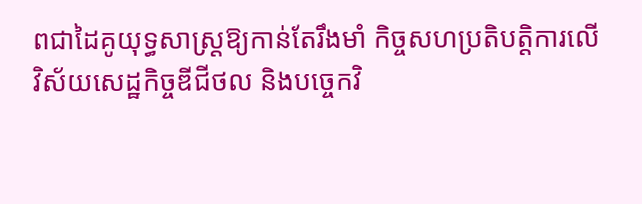ពជាដៃគូយុទ្ធសាស្ត្រឱ្យកាន់តែរឹងមាំ កិច្ចសហប្រតិបត្តិការលើវិស័យសេដ្ឋកិច្ចឌីជីថល និងបច្ចេកវិ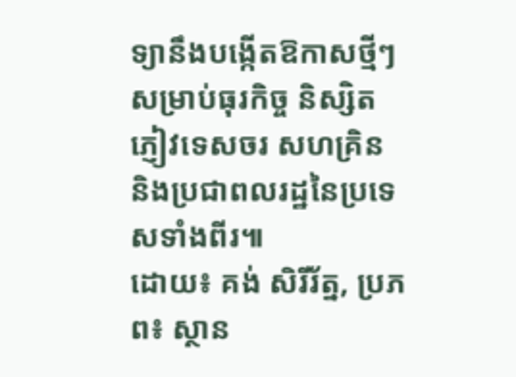ទ្យានឹងបង្កើតឱកាសថ្មីៗសម្រាប់ធុរកិច្ច និស្សិត ភ្ញៀវទេសចរ សហគ្រិន និងប្រជាពលរដ្ឋនៃប្រទេសទាំងពីរ៕
ដោយ៖ គង់ សិរីរ័ត្ន, ប្រភព៖ ស្ថាន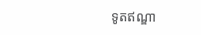ទូតឥណ្ឌា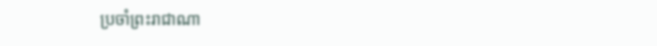ប្រចាំព្រះរាជាណា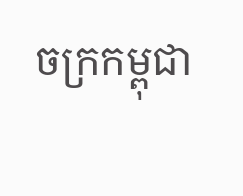ចក្រកម្ពុជា